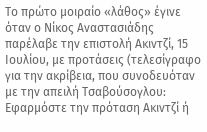Το πρώτο μοιραίο «λάθος» έγινε όταν ο Νίκος Αναστασιάδης παρέλαβε την επιστολή Ακιντζί, 15 Ιουλίου, με προτάσεις (τελεσίγραφο για την ακρίβεια, που συνοδευόταν με την απειλή Τσαβούσογλου: Εφαρμόστε την πρόταση Ακιντζί ή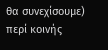θα συνεχίσουμε) περί κοινής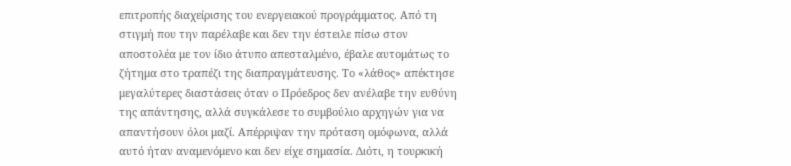επιτροπής διαχείρισης του ενεργειακού προγράμματος. Από τη στιγμή που την παρέλαβε και δεν την έστειλε πίσω στον αποστολέα με τον ίδιο άτυπο απεσταλμένο, έβαλε αυτομάτως το ζήτημα στο τραπέζι της διαπραγμάτευσης. Το «λάθος» απέκτησε μεγαλύτερες διαστάσεις όταν ο Πρόεδρος δεν ανέλαβε την ευθύνη της απάντησης, αλλά συγκάλεσε το συμβούλιο αρχηγών για να απαντήσουν όλοι μαζί. Απέρριψαν την πρόταση ομόφωνα, αλλά αυτό ήταν αναμενόμενο και δεν είχε σημασία. Διότι, η τουρκική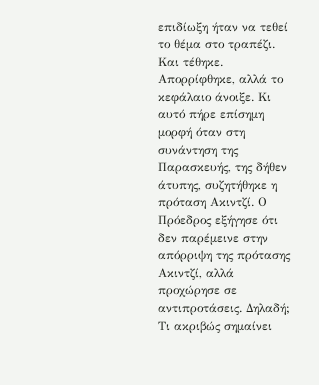επιδίωξη ήταν να τεθεί το θέμα στο τραπέζι. Και τέθηκε. Απορρίφθηκε, αλλά το κεφάλαιο άνοιξε. Κι αυτό πήρε επίσημη μορφή όταν στη συνάντηση της Παρασκευής, της δήθεν άτυπης, συζητήθηκε η πρόταση Ακιντζί. Ο Πρόεδρος εξήγησε ότι δεν παρέμεινε στην απόρριψη της πρότασης Ακιντζί, αλλά προχώρησε σε αντιπροτάσεις. Δηλαδή; Τι ακριβώς σημαίνει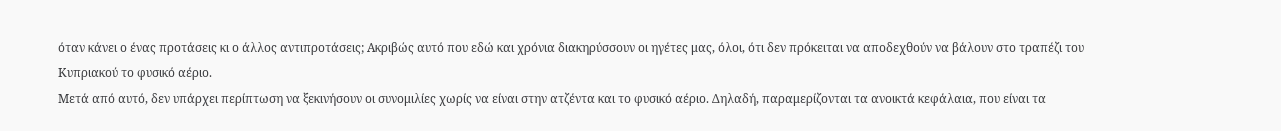όταν κάνει ο ένας προτάσεις κι ο άλλος αντιπροτάσεις; Ακριβώς αυτό που εδώ και χρόνια διακηρύσσουν οι ηγέτες μας, όλοι, ότι δεν πρόκειται να αποδεχθούν να βάλουν στο τραπέζι του Κυπριακού το φυσικό αέριο.
Μετά από αυτό, δεν υπάρχει περίπτωση να ξεκινήσουν οι συνομιλίες χωρίς να είναι στην ατζέντα και το φυσικό αέριο. Δηλαδή, παραμερίζονται τα ανοικτά κεφάλαια, που είναι τα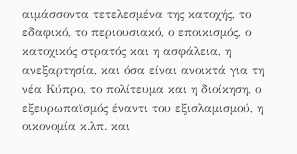αιμάσσοντα τετελεσμένα της κατοχής, το εδαφικό, το περιουσιακό, ο εποικισμός, ο κατοχικός στρατός και η ασφάλεια, η ανεξαρτησία, και όσα είναι ανοικτά για τη νέα Κύπρο, το πολίτευμα και η διοίκηση, ο εξευρωπαϊσμός έναντι του εξισλαμισμού, η οικονομία κ.λπ. και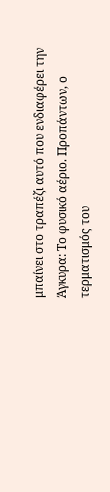μπαίνει στο τραπέζι αυτό που ενδιαφέρει την Άγκυρα: Το φυσικό αέριο. Προπάντων, ο τερματισμός του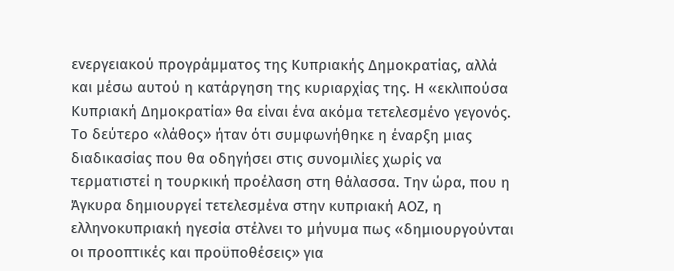ενεργειακού προγράμματος της Κυπριακής Δημοκρατίας, αλλά και μέσω αυτού η κατάργηση της κυριαρχίας της. Η «εκλιπούσα Κυπριακή Δημοκρατία» θα είναι ένα ακόμα τετελεσμένο γεγονός.
Το δεύτερο «λάθος» ήταν ότι συμφωνήθηκε η έναρξη μιας διαδικασίας που θα οδηγήσει στις συνομιλίες χωρίς να τερματιστεί η τουρκική προέλαση στη θάλασσα. Την ώρα, που η Άγκυρα δημιουργεί τετελεσμένα στην κυπριακή ΑΟΖ, η ελληνοκυπριακή ηγεσία στέλνει το μήνυμα πως «δημιουργούνται οι προοπτικές και προϋποθέσεις» για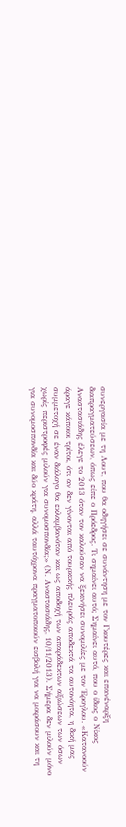συνεργασία με τη Λουτ, που θα οδηγήσει σε συνάντηση με τον Γκουτέρες και επανέναρξη διαπραγματεύσεων, όπως είπε ο Πρόεδρος. Τι σημαίνει αυτό; Σημαίνει αυτό, που ο ίδιος ο Νίκος Αναστασιάδης έλεγε το 2013 όταν τον καλούσαν να ξεκινήσει συνομιλίες με τον Έρογλου. «Κατανοούν άραγε κάποιοι τρίτοι, ότι αν δεν γίνονται από τουρκικής πλευράς αποδεκτά τα αυτονόητα, η δική μας συμμετοχή σε έναν διάλογο θα εκλαμβανόταν και ως αποδοχή των απαράδεκτων αξιώσεων των όσων χωρίς περιστροφές μιλούν για συνομοσπονδία;» (Ν. Αναστασιάδης, 10/11/2013). Σήμερα δεν μιλούν μόνο για συνομοσπονδία και δύο κράτη, αλλά ταυτόχρονα πραγματοποιούν εισβολή για να μοιράσουν και τη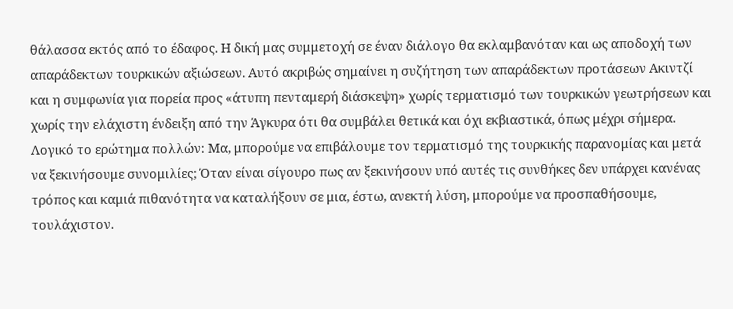θάλασσα εκτός από το έδαφος. Η δική μας συμμετοχή σε έναν διάλογο θα εκλαμβανόταν και ως αποδοχή των απαράδεκτων τουρκικών αξιώσεων. Αυτό ακριβώς σημαίνει η συζήτηση των απαράδεκτων προτάσεων Ακιντζί και η συμφωνία για πορεία προς «άτυπη πενταμερή διάσκεψη» χωρίς τερματισμό των τουρκικών γεωτρήσεων και χωρίς την ελάχιστη ένδειξη από την Άγκυρα ότι θα συμβάλει θετικά και όχι εκβιαστικά, όπως μέχρι σήμερα.
Λογικό το ερώτημα πολλών: Μα, μπορούμε να επιβάλουμε τον τερματισμό της τουρκικής παρανομίας και μετά να ξεκινήσουμε συνομιλίες; Όταν είναι σίγουρο πως αν ξεκινήσουν υπό αυτές τις συνθήκες δεν υπάρχει κανένας τρόπος και καμιά πιθανότητα να καταλήξουν σε μια, έστω, ανεκτή λύση, μπορούμε να προσπαθήσουμε, τουλάχιστον.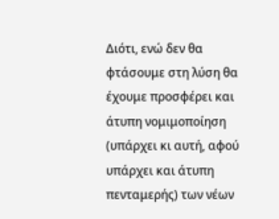Διότι, ενώ δεν θα φτάσουμε στη λύση θα έχουμε προσφέρει και άτυπη νομιμοποίηση (υπάρχει κι αυτή, αφού υπάρχει και άτυπη πενταμερής) των νέων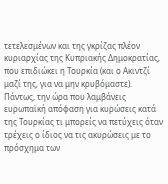τετελεσμένων και της γκρίζας πλέον κυριαρχίας της Κυπριακής Δημοκρατίας, που επιδιώκει η Τουρκία (και ο Ακιντζί μαζί της, για να μην κρυβόμαστε). Πάντως, την ώρα που λαμβάνεις ευρωπαϊκή απόφαση για κυρώσεις κατά της Τουρκίας τι μπορείς να πετύχεις όταν τρέχεις ο ίδιος να τις ακυρώσεις με το πρόσχημα των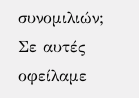συνομιλιών; Σε αυτές οφείλαμε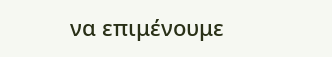να επιμένουμε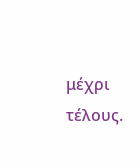μέχρι τέλους.